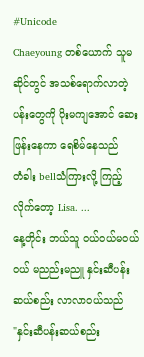#Unicode
Chaeyoung တစ်ယောက် သူမဆိုင်တွင် အသစ်ရောက်လာတဲ့ ပန်းတွေကို ပိုးမကျအောင် ဆေးဖြန်းနေကာ ရေစိမ်နေသည်
တံခါး bellသံကြားလို့ ကြည့်လိုက်တော့ Lisa. ...
နေ့တိုင်း ဘယ်သူ ဝယ်ဝယ်မဝယ်ဝယ် မညည်းမညူ နှင်းဆီပန်းဆယ်စည်း လာလာဝယ်သည်
"နှင်းဆီပန်းဆယ်စည်း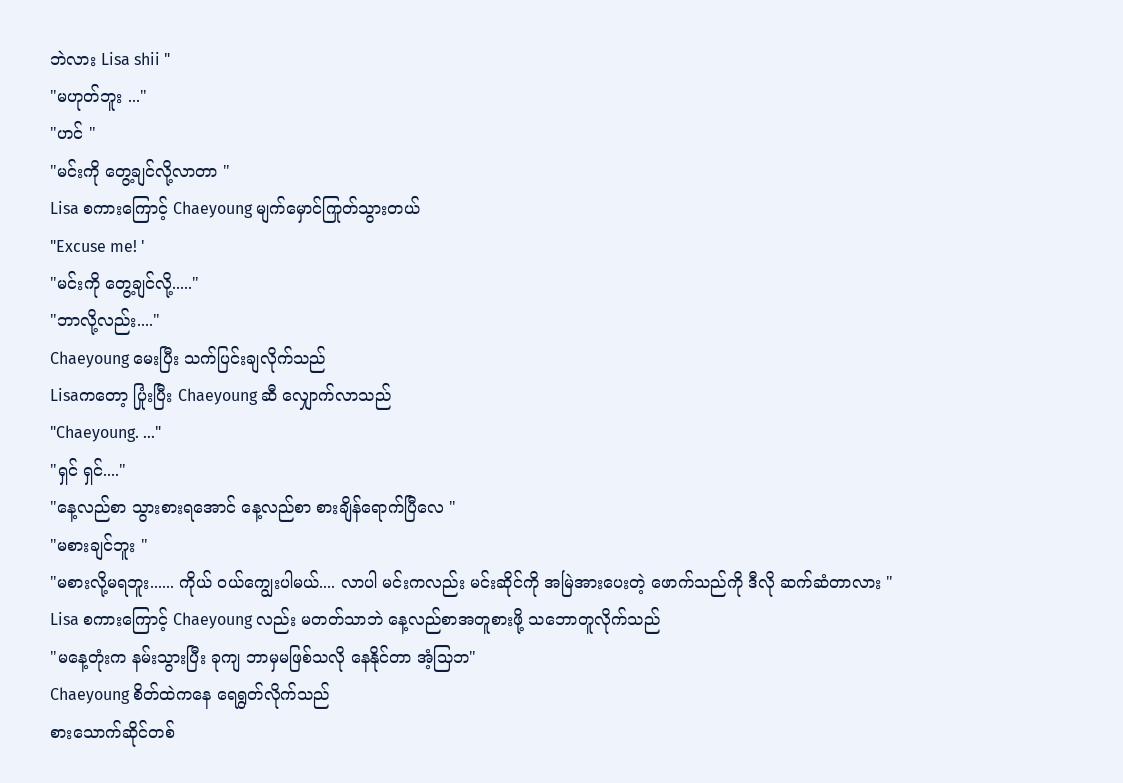ဘဲလား Lisa shii "
"မဟုတ်ဘူး ..."
"ဟင် "
"မင်းကို တွေ့ချင်လို့လာတာ "
Lisa စကားကြောင့် Chaeyoung မျက်မှောင်ကြုတ်သွားတယ်
"Excuse me! '
"မင်းကို တွေ့ချင်လို့....."
"ဘာလို့လည်း...."
Chaeyoung မေးပြီး သက်ပြင်းချလိုက်သည်
Lisaကတော့ ပြုံးပြီး Chaeyoung ဆီ လျှောက်လာသည်
"Chaeyoung. ..."
"ရှင် ရှင်...."
"နေ့လည်စာ သွားစားရအောင် နေ့လည်စာ စားချိန်ရောက်ပြီလေ "
"မစားချင်ဘူး "
"မစားလို့မရဘူး...... ကိုယ် ဝယ်ကျွေးပါမယ်.... လာပါ မင်းကလည်း မင်းဆိုင်ကို အမြဲအားပေးတဲ့ ဖောက်သည်ကို ဒီလို ဆက်ဆံတာလား "
Lisa စကားကြောင့် Chaeyoung လည်း မတတ်သာဘဲ နေ့လည်စာအတူစားဖို့ သဘောတူလိုက်သည်
"မနေ့တုံးက နမ်းသွားပြီး ခုကျ ဘာမှမဖြစ်သလို နေနိုင်တာ အံ့သြဘ"
Chaeyoung စိတ်ထဲကနေ ရေရွတ်လိုက်သည်
စားသောက်ဆိုင်တစ်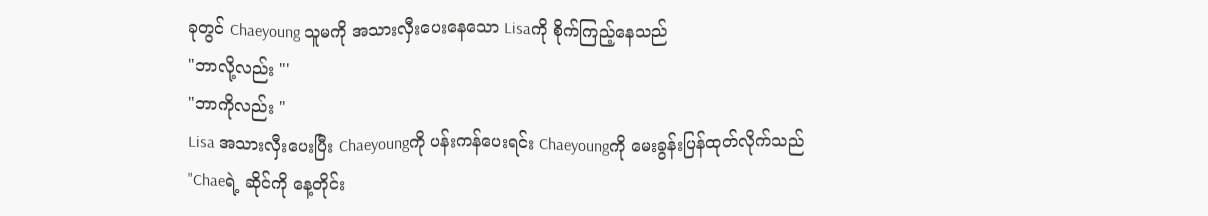ခုတွင် Chaeyoung သူမကို အသားလှီးပေးနေသော Lisaကို စိုက်ကြည့်နေသည်
"ဘာလို့လည်း "'
"ဘာကိုလည်း "
Lisa အသားလှီးပေးပြီး Chaeyoungကို ပန်းကန်ပေးရင်း Chaeyoungကို မေးခွန်းပြန်ထုတ်လိုက်သည်
"Chaeရဲ့ ဆိုင်ကို နေ့တိုင်း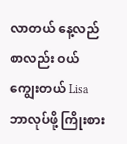လာတယ် နေ့လည်စာလည်း ဝယ်ကျွေးတယ် Lisa ဘာလုပ်ဖို့ ကြိုးစား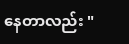နေတာလည်း "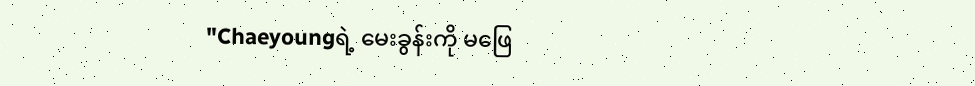"Chaeyoungရဲ့ မေးခွန်းကို မဖြေ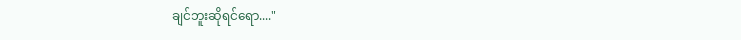ချင်ဘူးဆိုရင်ရော...."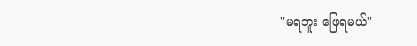"မရဘူး ဖြေရမယ်"